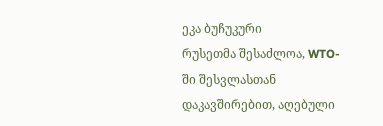ეკა ბუჩუკური
რუსეთმა შესაძლოა, WTO-ში შესვლასთან დაკავშირებით, აღებული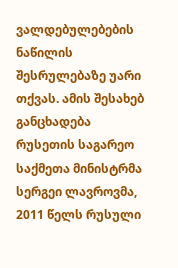ვალდებულებების ნაწილის შესრულებაზე უარი თქვას. ამის შესახებ განცხადება რუსეთის საგარეო საქმეთა მინისტრმა სერგეი ლავროვმა, 2011 წელს რუსული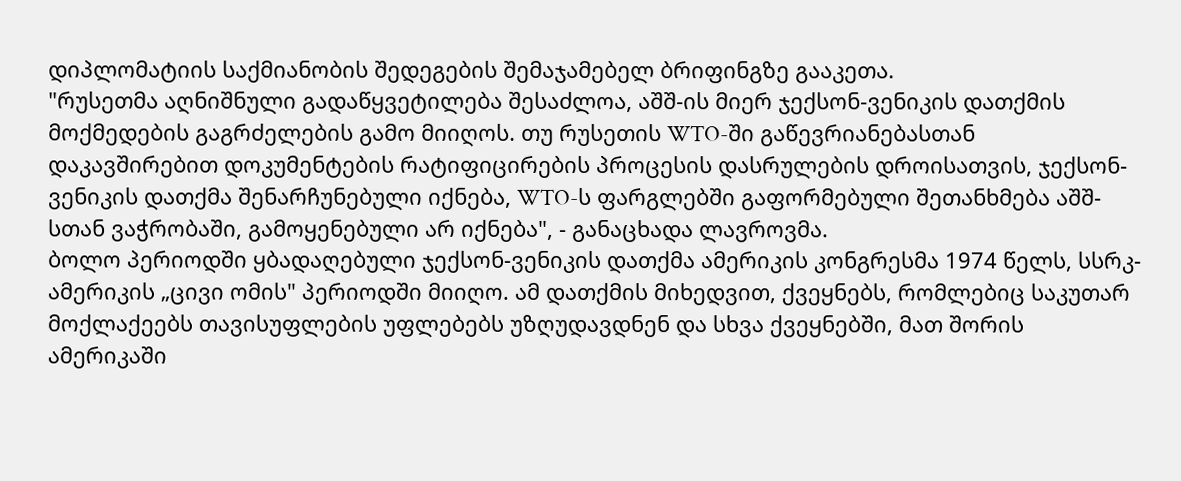დიპლომატიის საქმიანობის შედეგების შემაჯამებელ ბრიფინგზე გააკეთა.
"რუსეთმა აღნიშნული გადაწყვეტილება შესაძლოა, აშშ-ის მიერ ჯექსონ-ვენიკის დათქმის მოქმედების გაგრძელების გამო მიიღოს. თუ რუსეთის WTO-ში გაწევრიანებასთან დაკავშირებით დოკუმენტების რატიფიცირების პროცესის დასრულების დროისათვის, ჯექსონ-ვენიკის დათქმა შენარჩუნებული იქნება, WTO-ს ფარგლებში გაფორმებული შეთანხმება აშშ-სთან ვაჭრობაში, გამოყენებული არ იქნება", - განაცხადა ლავროვმა.
ბოლო პერიოდში ყბადაღებული ჯექსონ-ვენიკის დათქმა ამერიკის კონგრესმა 1974 წელს, სსრკ-ამერიკის „ცივი ომის" პერიოდში მიიღო. ამ დათქმის მიხედვით, ქვეყნებს, რომლებიც საკუთარ მოქლაქეებს თავისუფლების უფლებებს უზღუდავდნენ და სხვა ქვეყნებში, მათ შორის ამერიკაში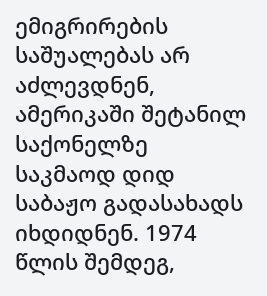ემიგრირების საშუალებას არ აძლევდნენ, ამერიკაში შეტანილ საქონელზე საკმაოდ დიდ საბაჟო გადასახადს იხდიდნენ. 1974 წლის შემდეგ,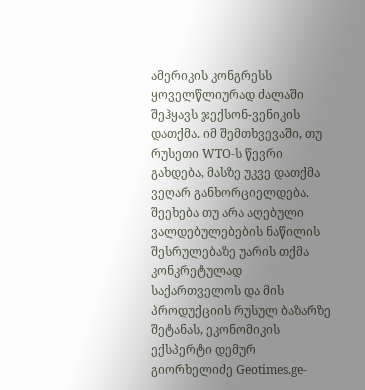ამერიკის კონგრესს ყოველწლიურად ძალაში შეჰყავს ჯექსონ-ვენიკის დათქმა. იმ შემთხვევაში, თუ რუსეთი WTO-ს წევრი გახდება, მასზე უკვე დათქმა ვეღარ განხორციელდება.
შეეხება თუ არა აღებული ვალდებულებების ნაწილის შესრულებაზე უარის თქმა კონკრეტულად საქართველოს და მის პროდუქციის რუსულ ბაზარზე შეტანას, ეკონომიკის ექსპერტი დემურ გიორხელიძე Geotimes.ge-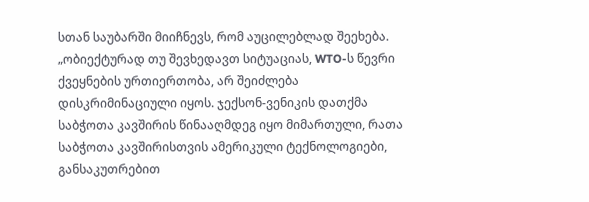სთან საუბარში მიიჩნევს, რომ აუცილებლად შეეხება.
„ობიექტურად თუ შევხედავთ სიტუაციას, WTO-ს წევრი ქვეყნების ურთიერთობა, არ შეიძლება დისკრიმინაციული იყოს. ჯექსონ-ვენიკის დათქმა საბჭოთა კავშირის წინააღმდეგ იყო მიმართული, რათა საბჭოთა კავშირისთვის ამერიკული ტექნოლოგიები, განსაკუთრებით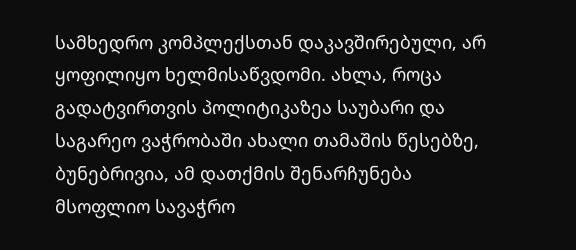სამხედრო კომპლექსთან დაკავშირებული, არ ყოფილიყო ხელმისაწვდომი. ახლა, როცა გადატვირთვის პოლიტიკაზეა საუბარი და საგარეო ვაჭრობაში ახალი თამაშის წესებზე, ბუნებრივია, ამ დათქმის შენარჩუნება მსოფლიო სავაჭრო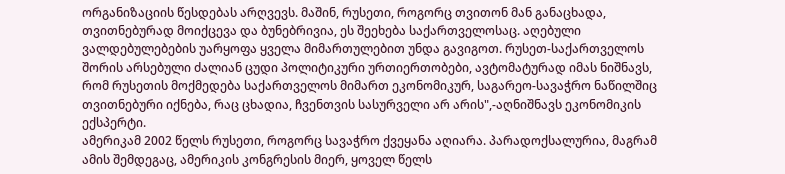ორგანიზაციის წესდებას არღვევს. მაშინ, რუსეთი, როგორც თვითონ მან განაცხადა, თვითნებურად მოიქცევა და ბუნებრივია, ეს შეეხება საქართველოსაც. აღებული ვალდებულებების უარყოფა ყველა მიმართულებით უნდა გავიგოთ. რუსეთ-საქართველოს შორის არსებული ძალიან ცუდი პოლიტიკური ურთიერთობები, ავტომატურად იმას ნიშნავს, რომ რუსეთის მოქმედება საქართველოს მიმართ ეკონომიკურ, საგარეო-სავაჭრო ნაწილშიც თვითნებური იქნება, რაც ცხადია, ჩვენთვის სასურველი არ არის",-აღნიშნავს ეკონომიკის ექსპერტი.
ამერიკამ 2002 წელს რუსეთი, როგორც სავაჭრო ქვეყანა აღიარა. პარადოქსალურია, მაგრამ ამის შემდეგაც, ამერიკის კონგრესის მიერ, ყოველ წელს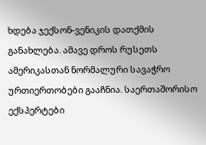ხდება ჯექსონ-ვენიკის დათქმის განახლება. ამავე დროს რუსეთს ამერიკასთან ნორმალური სავაჭრო ურთიერთობები გააჩნია. საერთაშორისო ექსპერტები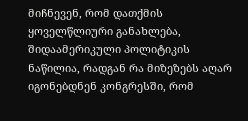მიჩნევენ, რომ დათქმის ყოველწლიური განახლება, შიდაამერიკული პოლიტიკის ნაწილია, რადგან რა მიზეზებს აღარ იგონებდნენ კონგრესში, რომ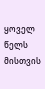ყოველ წელს მისთვის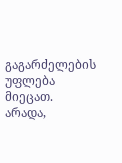გაგარძელების უფლება მიეცათ. არადა,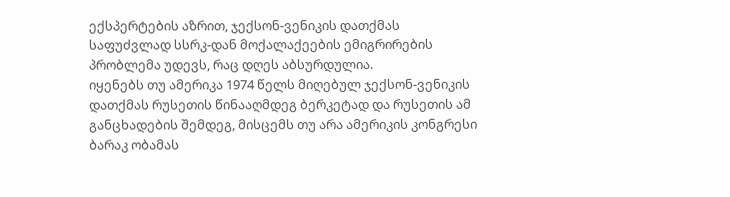ექსპერტების აზრით, ჯექსონ-ვენიკის დათქმას საფუძვლად სსრკ-დან მოქალაქეების ემიგრირების პრობლემა უდევს, რაც დღეს აბსურდულია.
იყენებს თუ ამერიკა 1974 წელს მიღებულ ჯექსონ-ვენიკის დათქმას რუსეთის წინააღმდეგ ბერკეტად და რუსეთის ამ განცხადების შემდეგ, მისცემს თუ არა ამერიკის კონგრესი ბარაკ ობამას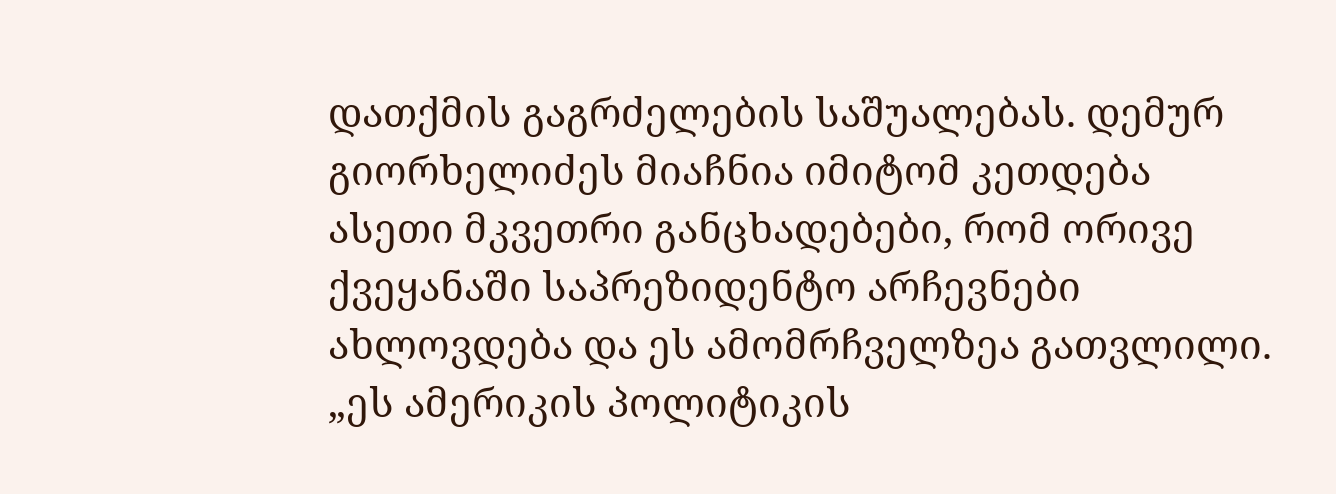დათქმის გაგრძელების საშუალებას. დემურ გიორხელიძეს მიაჩნია იმიტომ კეთდება ასეთი მკვეთრი განცხადებები, რომ ორივე ქვეყანაში საპრეზიდენტო არჩევნები ახლოვდება და ეს ამომრჩველზეა გათვლილი.
„ეს ამერიკის პოლიტიკის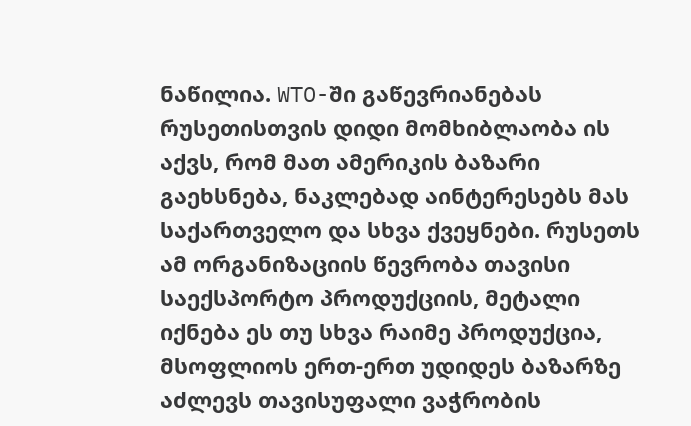ნაწილია. WTO-ში გაწევრიანებას რუსეთისთვის დიდი მომხიბლაობა ის აქვს, რომ მათ ამერიკის ბაზარი გაეხსნება, ნაკლებად აინტერესებს მას საქართველო და სხვა ქვეყნები. რუსეთს ამ ორგანიზაციის წევრობა თავისი საექსპორტო პროდუქციის, მეტალი იქნება ეს თუ სხვა რაიმე პროდუქცია, მსოფლიოს ერთ-ერთ უდიდეს ბაზარზე აძლევს თავისუფალი ვაჭრობის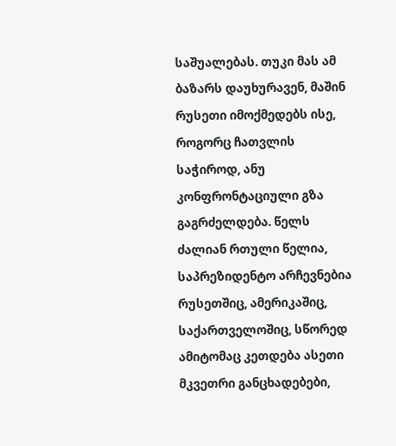საშუალებას. თუკი მას ამ ბაზარს დაუხურავენ, მაშინ რუსეთი იმოქმედებს ისე, როგორც ჩათვლის საჭიროდ, ანუ კონფრონტაციული გზა გაგრძელდება. წელს ძალიან რთული წელია, საპრეზიდენტო არჩევნებია რუსეთშიც, ამერიკაშიც, საქართველოშიც, სწორედ ამიტომაც კეთდება ასეთი მკვეთრი განცხადებები,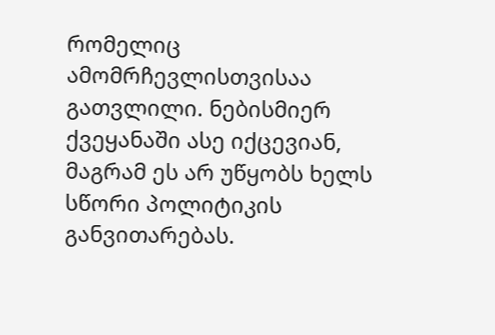რომელიც ამომრჩევლისთვისაა გათვლილი. ნებისმიერ ქვეყანაში ასე იქცევიან, მაგრამ ეს არ უწყობს ხელს სწორი პოლიტიკის განვითარებას.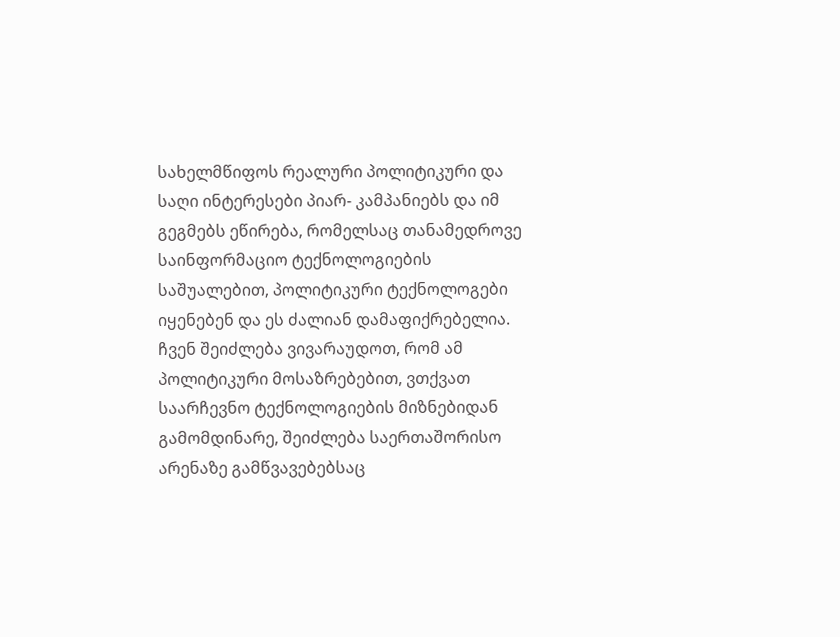სახელმწიფოს რეალური პოლიტიკური და საღი ინტერესები პიარ- კამპანიებს და იმ გეგმებს ეწირება, რომელსაც თანამედროვე საინფორმაციო ტექნოლოგიების საშუალებით, პოლიტიკური ტექნოლოგები იყენებენ და ეს ძალიან დამაფიქრებელია. ჩვენ შეიძლება ვივარაუდოთ, რომ ამ პოლიტიკური მოსაზრებებით, ვთქვათ საარჩევნო ტექნოლოგიების მიზნებიდან გამომდინარე, შეიძლება საერთაშორისო არენაზე გამწვავებებსაც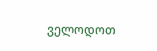ველოდოთ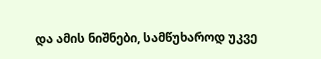და ამის ნიშნები, სამწუხაროდ უკვე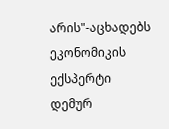არის"-აცხადებს ეკონომიკის ექსპერტი დემურ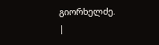გიორხელძე.
|